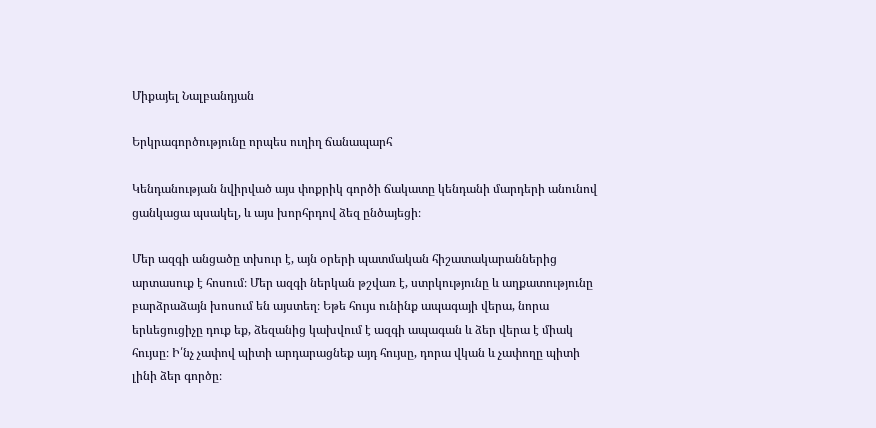Միքայել Նալբանդյան

Երկրագործությունը որպես ուղիղ ճանապարհ

Կենդանության նվիրված այս փոքրիկ գործի ճակատը կենդանի մարդերի անունով ցանկացա պսակել, և այս խորհրդով ձեզ ընծայեցի։

Մեր ազգի անցածը տխուր է, այն օրերի պատմական հիշատակարաններից արտասուք է հոսում։ Մեր ազգի ներկան թշվառ է, ստրկությունը և աղքատությունը բարձրաձայն խոսում են այստեղ։ Եթե հույս ունինք ապագայի վերա, նորա երևեցուցիչը դուք եք, ձեզանից կախվում է ազգի ապագան և ձեր վերա է միակ հույսը։ Ի՛նչ չափով պիտի արդարացնեք այդ հույսը, դորա վկան և չափողը պիտի լինի ձեր գործը։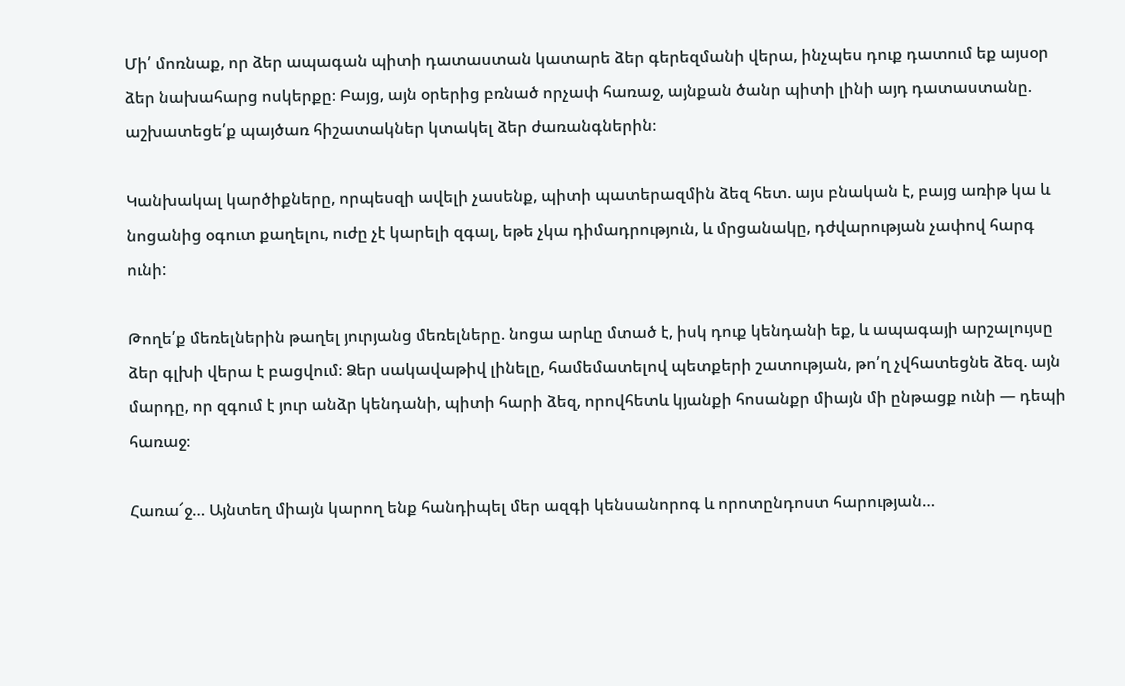Մի՛ մոռնաք, որ ձեր ապագան պիտի դատաստան կատարե ձեր գերեզմանի վերա, ինչպես դուք դատում եք այսօր ձեր նախահարց ոսկերքը։ Բայց, այն օրերից բռնած որչափ հառաջ, այնքան ծանր պիտի լինի այդ դատաստանը. աշխատեցե՛ք պայծառ հիշատակներ կտակել ձեր ժառանգներին։

Կանխակալ կարծիքները, որպեսզի ավելի չասենք, պիտի պատերազմին ձեզ հետ. այս բնական է, բայց առիթ կա և նոցանից օգուտ քաղելու, ուժը չէ կարելի զգալ, եթե չկա դիմադրություն, և մրցանակը, դժվարության չափով հարգ ունի:

Թողե՛ք մեռելներին թաղել յուրյանց մեռելները. նոցա արևը մտած է, իսկ դուք կենդանի եք, և ապագայի արշալույսը ձեր գլխի վերա է բացվում։ Ձեր սակավաթիվ լինելը, համեմատելով պետքերի շատության, թո՛ղ չվհատեցնե ձեզ. այն մարդը, որ զգում է յուր անձր կենդանի, պիտի հարի ձեզ, որովհետև կյանքի հոսանքր միայն մի ընթացք ունի — դեպի հառաջ։

Հառա՜ջ… Այնտեղ միայն կարող ենք հանդիպել մեր ազգի կենսանորոգ և որոտընդոստ հարության…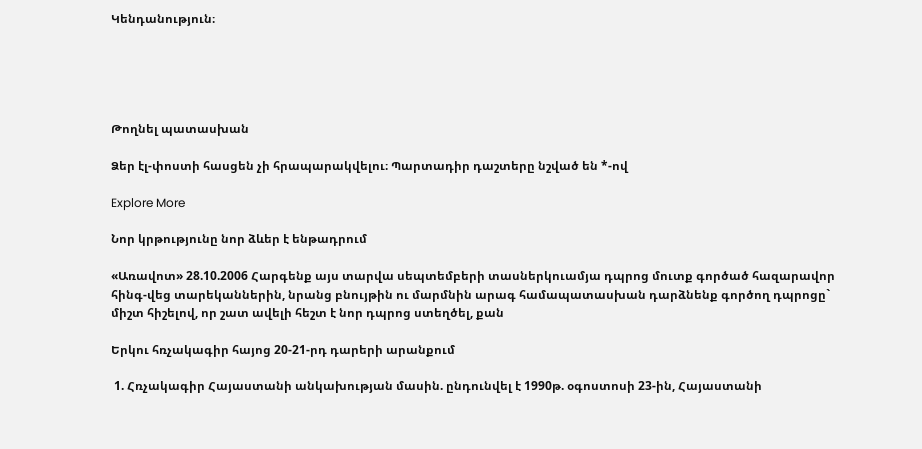Կենդանություն։





Թողնել պատասխան

Ձեր էլ-փոստի հասցեն չի հրապարակվելու։ Պարտադիր դաշտերը նշված են *-ով

Explore More

Նոր կրթությունը նոր ձևեր է ենթադրում

«Առավոտ» 28.10.2006 Հարգենք այս տարվա սեպտեմբերի տասներկուամյա դպրոց մուտք գործած հազարավոր հինգ-վեց տարեկաններին, նրանց բնույթին ու մարմնին արագ համապատասխան դարձնենք գործող դպրոցը` միշտ հիշելով, որ շատ ավելի հեշտ է նոր դպրոց ստեղծել, քան

Երկու հռչակագիր հայոց 20-21-րդ դարերի արանքում

 1. Հռչակագիր Հայաստանի անկախության մասին. ընդունվել է 1990թ. օգոստոսի 23-ին, Հայաստանի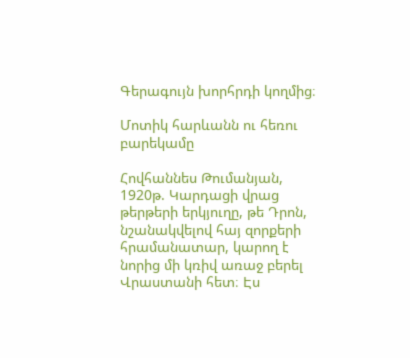Գերագույն խորհրդի կողմից։

Մոտիկ հարևանն ու հեռու բարեկամը

Հովհաննես Թումանյան, 1920թ. Կարդացի վրաց թերթերի երկյուղը, թե Դրոն, նշանակվելով հայ զորքերի հրամանատար, կարող է նորից մի կռիվ առաջ բերել Վրաստանի հետ։ Էս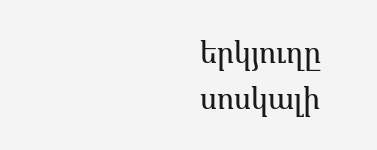երկյուղը սոսկալի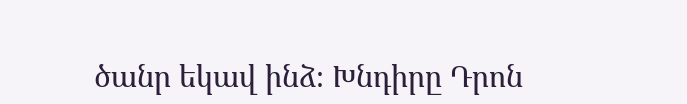ծանր եկավ ինձ։ Խնդիրը Դրոն